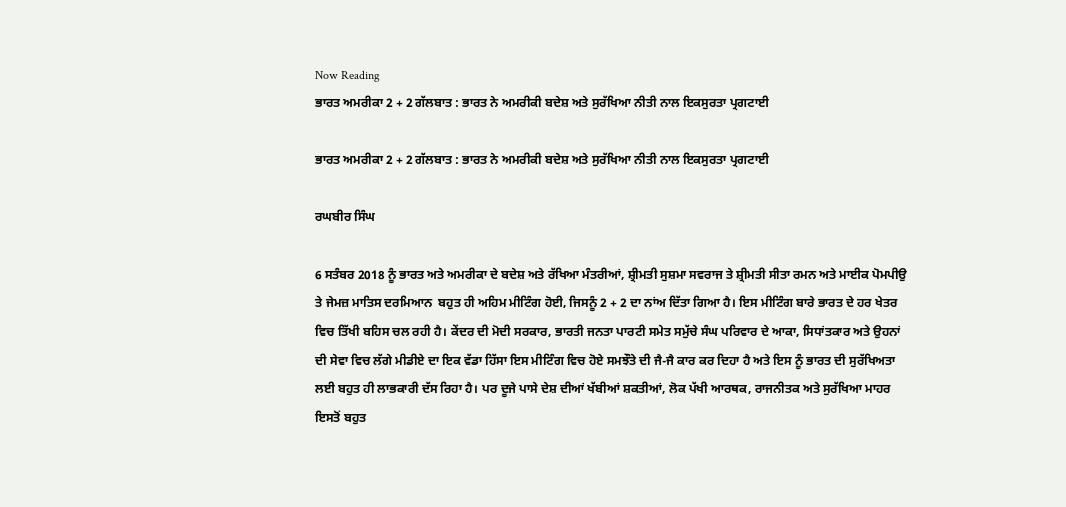Now Reading
ਭਾਰਤ ਅਮਰੀਕਾ 2 + 2 ਗੱਲਬਾਤ : ਭਾਰਤ ਨੇ ਅਮਰੀਕੀ ਬਦੇਸ਼ ਅਤੇ ਸੁਰੱਖਿਆ ਨੀਤੀ ਨਾਲ ਇਕਸੁਰਤਾ ਪ੍ਰਗਟਾਈ

ਭਾਰਤ ਅਮਰੀਕਾ 2 + 2 ਗੱਲਬਾਤ : ਭਾਰਤ ਨੇ ਅਮਰੀਕੀ ਬਦੇਸ਼ ਅਤੇ ਸੁਰੱਖਿਆ ਨੀਤੀ ਨਾਲ ਇਕਸੁਰਤਾ ਪ੍ਰਗਟਾਈ

ਰਘਬੀਰ ਸਿੰਘ

6 ਸਤੰਬਰ 2018 ਨੂੰ ਭਾਰਤ ਅਤੇ ਅਮਰੀਕਾ ਦੇ ਬਦੇਸ਼ ਅਤੇ ਰੱਖਿਆ ਮੰਤਰੀਆਂ, ਸ਼੍ਰੀਮਤੀ ਸੁਸ਼ਮਾ ਸਵਰਾਜ ਤੇ ਸ਼੍ਰੀਮਤੀ ਸੀਤਾ ਰਮਨ ਅਤੇ ਮਾਈਕ ਪੋਮਪੀਉ ਤੇ ਜੇਮਜ਼ ਮਾਤਿਸ ਦਰਮਿਆਨ  ਬਹੁਤ ਹੀ ਅਹਿਮ ਮੀਟਿੰਗ ਹੋਈ, ਜਿਸਨੂੰ 2 + 2 ਦਾ ਨਾਂਅ ਦਿੱਤਾ ਗਿਆ ਹੈ। ਇਸ ਮੀਟਿੰਗ ਬਾਰੇ ਭਾਰਤ ਦੇ ਹਰ ਖੇਤਰ ਵਿਚ ਤਿੱਖੀ ਬਹਿਸ ਚਲ ਰਹੀ ਹੈ। ਕੇਂਦਰ ਦੀ ਮੋਦੀ ਸਰਕਾਰ, ਭਾਰਤੀ ਜਨਤਾ ਪਾਰਟੀ ਸਮੇਤ ਸਮੁੱਚੇ ਸੰਘ ਪਰਿਵਾਰ ਦੇ ਆਕਾ, ਸਿਧਾਂਤਕਾਰ ਅਤੇ ਉਹਨਾਂ ਦੀ ਸੇਵਾ ਵਿਚ ਲੱਗੇ ਮੀਡੀਏ ਦਾ ਇਕ ਵੱਡਾ ਹਿੱਸਾ ਇਸ ਮੀਟਿੰਗ ਵਿਚ ਹੋਏ ਸਮਝੌਤੇ ਦੀ ਜੈ-ਜੈ ਕਾਰ ਕਰ ਦਿਹਾ ਹੈ ਅਤੇ ਇਸ ਨੂੰ ਭਾਰਤ ਦੀ ਸੁਰੱਖਿਅਤਾ ਲਈ ਬਹੁਤ ਹੀ ਲਾਭਕਾਰੀ ਦੱਸ ਰਿਹਾ ਹੈ। ਪਰ ਦੂਜੇ ਪਾਸੇ ਦੇਸ਼ ਦੀਆਂ ਖੱਬੀਆਂ ਸ਼ਕਤੀਆਂ, ਲੋਕ ਪੱਖੀ ਆਰਥਕ, ਰਾਜਨੀਤਕ ਅਤੇ ਸੁਰੱਖਿਆ ਮਾਹਰ ਇਸਤੋਂ ਬਹੁਤ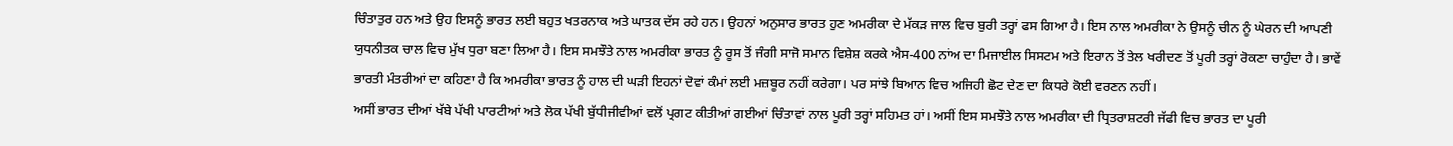ਚਿੰਤਾਤੁਰ ਹਨ ਅਤੇ ਉਹ ਇਸਨੂੰ ਭਾਰਤ ਲਈ ਬਹੁਤ ਖਤਰਨਾਕ ਅਤੇ ਘਾਤਕ ਦੱਸ ਰਹੇ ਹਨ। ਉਹਨਾਂ ਅਨੁਸਾਰ ਭਾਰਤ ਹੁਣ ਅਮਰੀਕਾ ਦੇ ਮੱਕੜ ਜਾਲ ਵਿਚ ਬੁਰੀ ਤਰ੍ਹਾਂ ਫਸ ਗਿਆ ਹੈ। ਇਸ ਨਾਲ ਅਮਰੀਕਾ ਨੇ ਉਸਨੂੰ ਚੀਨ ਨੂੰ ਘੇਰਨ ਦੀ ਆਪਣੀ ਯੁਧਨੀਤਕ ਚਾਲ ਵਿਚ ਮੁੱਖ ਧੁਰਾ ਬਣਾ ਲਿਆ ਹੈ। ਇਸ ਸਮਝੌਤੇ ਨਾਲ ਅਮਰੀਕਾ ਭਾਰਤ ਨੂੰ ਰੂਸ ਤੋਂ ਜੰਗੀ ਸਾਜੋ ਸਮਾਨ ਵਿਸ਼ੇਸ਼ ਕਰਕੇ ਐਸ-400 ਨਾਂਅ ਦਾ ਮਿਜਾਈਲ ਸਿਸਟਮ ਅਤੇ ਇਰਾਨ ਤੋਂ ਤੇਲ ਖਰੀਦਣ ਤੋਂ ਪੂਰੀ ਤਰ੍ਹਾਂ ਰੋਕਣਾ ਚਾਹੁੰਦਾ ਹੈ। ਭਾਵੇਂ ਭਾਰਤੀ ਮੰਤਰੀਆਂ ਦਾ ਕਹਿਣਾ ਹੈ ਕਿ ਅਮਰੀਕਾ ਭਾਰਤ ਨੂੰ ਹਾਲ ਦੀ ਘੜੀ ਇਹਨਾਂ ਦੋਵਾਂ ਕੰਮਾਂ ਲਈ ਮਜ਼ਬੂਰ ਨਹੀਂ ਕਰੇਗਾ। ਪਰ ਸਾਂਝੇ ਬਿਆਨ ਵਿਚ ਅਜਿਹੀ ਛੋਟ ਦੇਣ ਦਾ ਕਿਧਰੇ ਕੋਈ ਵਰਣਨ ਨਹੀਂ।
ਅਸੀਂ ਭਾਰਤ ਦੀਆਂ ਖੱਬੇ ਪੱਖੀ ਪਾਰਟੀਆਂ ਅਤੇ ਲੋਕ ਪੱਖੀ ਬੁੱਧੀਜੀਵੀਆਂ ਵਲੋਂ ਪ੍ਰਗਟ ਕੀਤੀਆਂ ਗਈਆਂ ਚਿੰਤਾਵਾਂ ਨਾਲ ਪੂਰੀ ਤਰ੍ਹਾਂ ਸਹਿਮਤ ਹਾਂ। ਅਸੀਂ ਇਸ ਸਮਝੌਤੇ ਨਾਲ ਅਮਰੀਕਾ ਦੀ ਧ੍ਰਿਤਰਾਸ਼ਟਰੀ ਜੱਫੀ ਵਿਚ ਭਾਰਤ ਦਾ ਪੂਰੀ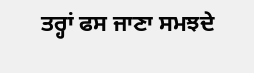ਤਰ੍ਹਾਂ ਫਸ ਜਾਣਾ ਸਮਝਦੇ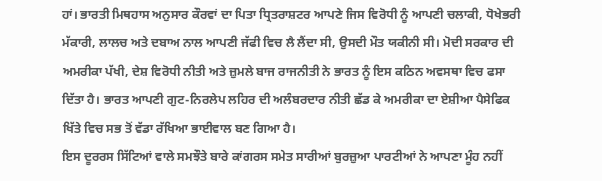ਹਾਂ। ਭਾਰਤੀ ਮਿਥਹਾਸ ਅਨੁਸਾਰ ਕੌਰਵਾਂ ਦਾ ਪਿਤਾ ਧ੍ਰਿਤਰਾਸ਼ਟਰ ਆਪਣੇ ਜਿਸ ਵਿਰੋਧੀ ਨੂੰ ਆਪਣੀ ਚਲਾਕੀ, ਧੋਖੇਭਰੀ ਮੱਕਾਰੀ, ਲਾਲਚ ਅਤੇ ਦਬਾਅ ਨਾਲ ਆਪਣੀ ਜੱਫੀ ਵਿਚ ਲੈ ਲੈਂਦਾ ਸੀ, ਉਸਦੀ ਮੌਤ ਯਕੀਨੀ ਸੀ। ਮੋਦੀ ਸਰਕਾਰ ਦੀ ਅਮਰੀਕਾ ਪੱਖੀ, ਦੇਸ਼ ਵਿਰੋਧੀ ਨੀਤੀ ਅਤੇ ਜ਼ੁਮਲੇ ਬਾਜ ਰਾਜਨੀਤੀ ਨੇ ਭਾਰਤ ਨੂੰ ਇਸ ਕਠਿਨ ਅਵਸਥਾ ਵਿਚ ਫਸਾ ਦਿੱਤਾ ਹੈ। ਭਾਰਤ ਆਪਣੀ ਗੁਟ-ਨਿਰਲੇਪ ਲਹਿਰ ਦੀ ਅਲੰਬਰਦਾਰ ਨੀਤੀ ਛੱਡ ਕੇ ਅਮਰੀਕਾ ਦਾ ਏਸ਼ੀਆ ਪੈਸੇਫਿਕ ਖਿੱਤੇ ਵਿਚ ਸਭ ਤੋਂ ਵੱਡਾ ਰੱਖਿਆ ਭਾਈਵਾਲ ਬਣ ਗਿਆ ਹੈ।
ਇਸ ਦੂਰਰਸ ਸਿੱਟਿਆਂ ਵਾਲੇ ਸਮਝੌਤੇ ਬਾਰੇ ਕਾਂਗਰਸ ਸਮੇਤ ਸਾਰੀਆਂ ਬੁਰਜ਼ੁਆ ਪਾਰਟੀਆਂ ਨੇ ਆਪਣਾ ਮੂੰਹ ਨਹੀਂ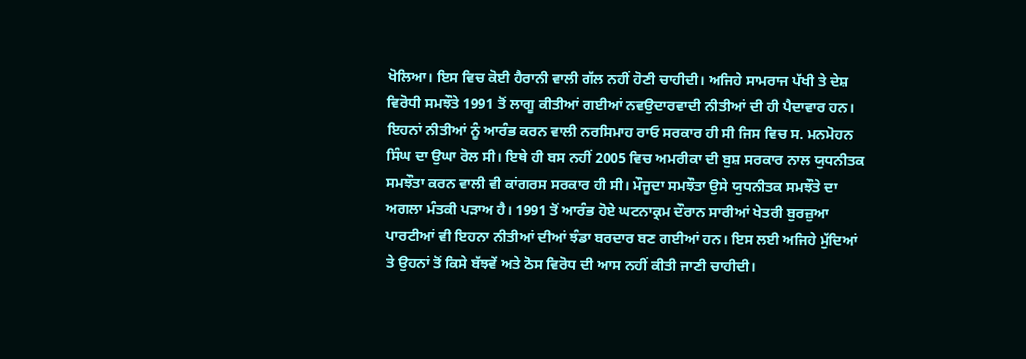ਖੋਲਿਆ। ਇਸ ਵਿਚ ਕੋਈ ਹੈਰਾਨੀ ਵਾਲੀ ਗੱਲ ਨਹੀਂ ਹੋਣੀ ਚਾਹੀਦੀ। ਅਜਿਹੇ ਸਾਮਰਾਜ ਪੱਖੀ ਤੇ ਦੇਸ਼ ਵਿਰੋਧੀ ਸਮਝੌਤੇ 1991 ਤੋਂ ਲਾਗੂ ਕੀਤੀਆਂ ਗਈਆਂ ਨਵਉਦਾਰਵਾਦੀ ਨੀਤੀਆਂ ਦੀ ਹੀ ਪੈਦਾਵਾਰ ਹਨ। ਇਹਨਾਂ ਨੀਤੀਆਂ ਨੂੰ ਆਰੰਭ ਕਰਨ ਵਾਲੀ ਨਰਸਿਮਾਹ ਰਾਓ ਸਰਕਾਰ ਹੀ ਸੀ ਜਿਸ ਵਿਚ ਸ. ਮਨਮੋਹਨ ਸਿੰਘ ਦਾ ਉਘਾ ਰੋਲ ਸੀ। ਇਥੇ ਹੀ ਬਸ ਨਹੀਂ 2005 ਵਿਚ ਅਮਰੀਕਾ ਦੀ ਬੁਸ਼ ਸਰਕਾਰ ਨਾਲ ਯੁਧਨੀਤਕ ਸਮਝੌਤਾ ਕਰਨ ਵਾਲੀ ਵੀ ਕਾਂਗਰਸ ਸਰਕਾਰ ਹੀ ਸੀ। ਮੌਜੂਦਾ ਸਮਝੌਤਾ ਉਸੇ ਯੁਧਨੀਤਕ ਸਮਝੌਤੇ ਦਾ ਅਗਲਾ ਮੰਤਕੀ ਪੜਾਅ ਹੈ। 1991 ਤੋਂ ਆਰੰਭ ਹੋਏ ਘਟਨਾਕ੍ਰਮ ਦੌਰਾਨ ਸਾਰੀਆਂ ਖੇਤਰੀ ਬੁਰਜ਼ੁਆ ਪਾਰਟੀਆਂ ਵੀ ਇਹਨਾ ਨੀਤੀਆਂ ਦੀਆਂ ਝੰਡਾ ਬਰਦਾਰ ਬਣ ਗਈਆਂ ਹਨ। ਇਸ ਲਈ ਅਜਿਹੇ ਮੁੱਦਿਆਂ ਤੇ ਉਹਨਾਂ ਤੋਂ ਕਿਸੇ ਬੱਝਵੇਂ ਅਤੇ ਠੋਸ ਵਿਰੋਧ ਦੀ ਆਸ ਨਹੀਂ ਕੀਤੀ ਜਾਣੀ ਚਾਹੀਦੀ।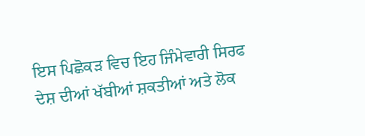ਇਸ ਪਿਛੋਕੜ ਵਿਚ ਇਹ ਜਿੰਮੇਵਾਰੀ ਸਿਰਫ ਦੇਸ਼ ਦੀਆਂ ਖੱਬੀਆਂ ਸ਼ਕਤੀਆਂ ਅਤੇ ਲੋਕ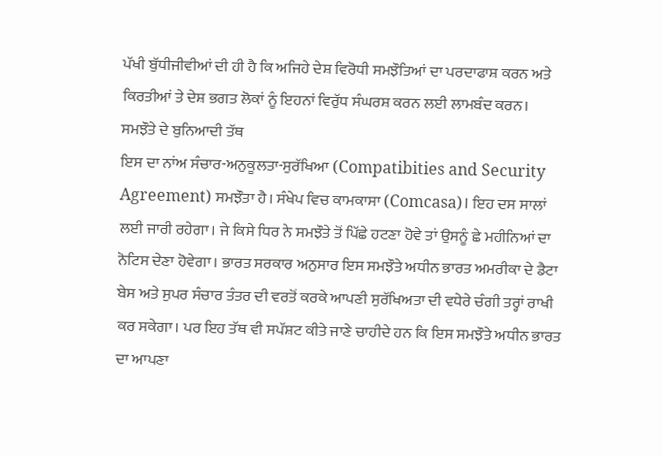ਪੱਖੀ ਬੁੱਧੀਜੀਵੀਆਂ ਦੀ ਹੀ ਹੈ ਕਿ ਅਜਿਹੇ ਦੇਸ਼ ਵਿਰੋਧੀ ਸਮਝੌਤਿਆਂ ਦਾ ਪਰਦਾਫਾਸ਼ ਕਰਨ ਅਤੇ ਕਿਰਤੀਆਂ ਤੇ ਦੇਸ਼ ਭਗਤ ਲੋਕਾਂ ਨੂੰ ਇਹਨਾਂ ਵਿਰੁੱਧ ਸੰਘਰਸ਼ ਕਰਨ ਲਈ ਲਾਮਬੰਦ ਕਰਨ।
ਸਮਝੌਤੇ ਦੇ ਬੁਨਿਆਦੀ ਤੱਥ
ਇਸ ਦਾ ਨਾਂਅ ਸੰਚਾਰ-ਅਨੁਕੂਲਤਾ-ਸੁਰੱਖਿਆ (Compatibities and Security Agreement) ਸਮਝੌਤਾ ਹੈ। ਸੰਖੇਪ ਵਿਚ ਕਾਮਕਾਸਾ (Comcasa)। ਇਹ ਦਸ ਸਾਲਾਂ ਲਈ ਜਾਰੀ ਰਹੇਗਾ। ਜੇ ਕਿਸੇ ਧਿਰ ਨੇ ਸਮਝੌਤੇ ਤੋਂ ਪਿੱਛੇ ਹਟਣਾ ਹੋਵੇ ਤਾਂ ਉਸਨੂੰ ਛੇ ਮਹੀਨਿਆਂ ਦਾ ਨੋਟਿਸ ਦੇਣਾ ਹੋਵੇਗਾ। ਭਾਰਤ ਸਰਕਾਰ ਅਨੁਸਾਰ ਇਸ ਸਮਝੌਤੇ ਅਧੀਨ ਭਾਰਤ ਅਮਰੀਕਾ ਦੇ ਡੈਟਾ ਬੇਸ ਅਤੇ ਸੁਪਰ ਸੰਚਾਰ ਤੰਤਰ ਦੀ ਵਰਤੋਂ ਕਰਕੇ ਆਪਣੀ ਸੁਰੱਖਿਅਤਾ ਦੀ ਵਧੇਰੇ ਚੰਗੀ ਤਰ੍ਹਾਂ ਰਾਖੀ ਕਰ ਸਕੇਗਾ। ਪਰ ਇਹ ਤੱਥ ਵੀ ਸਪੱਸ਼ਟ ਕੀਤੇ ਜਾਣੇ ਚਾਹੀਦੇ ਹਨ ਕਿ ਇਸ ਸਮਝੌਤੇ ਅਧੀਨ ਭਾਰਤ ਦਾ ਆਪਣਾ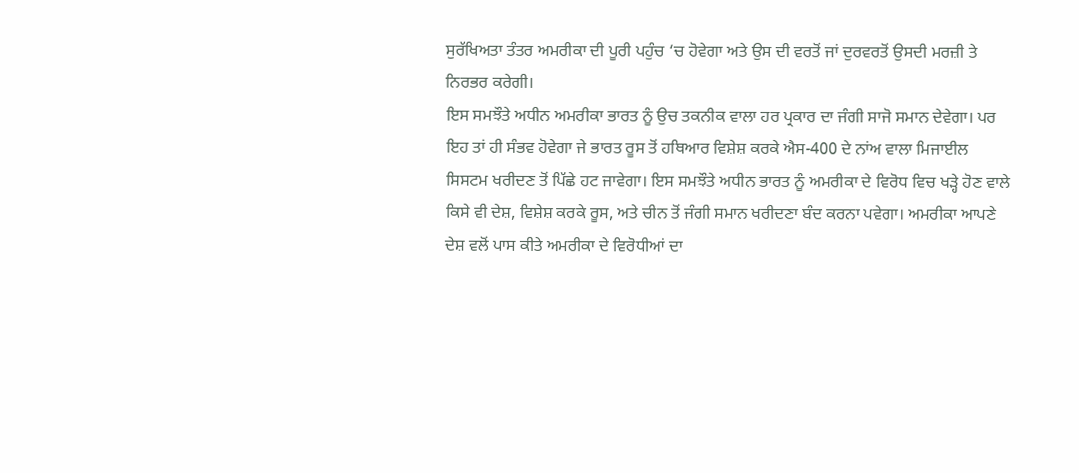ਸੁਰੱਖਿਅਤਾ ਤੰਤਰ ਅਮਰੀਕਾ ਦੀ ਪੂਰੀ ਪਹੁੰਚ ‘ਚ ਹੋਵੇਗਾ ਅਤੇ ਉਸ ਦੀ ਵਰਤੋਂ ਜਾਂ ਦੁਰਵਰਤੋਂ ਉਸਦੀ ਮਰਜ਼ੀ ਤੇ ਨਿਰਭਰ ਕਰੇਗੀ।
ਇਸ ਸਮਝੌਤੇ ਅਧੀਨ ਅਮਰੀਕਾ ਭਾਰਤ ਨੂੰ ਉਚ ਤਕਨੀਕ ਵਾਲਾ ਹਰ ਪ੍ਰਕਾਰ ਦਾ ਜੰਗੀ ਸਾਜੋ ਸਮਾਨ ਦੇਵੇਗਾ। ਪਰ ਇਹ ਤਾਂ ਹੀ ਸੰਭਵ ਹੋਵੇਗਾ ਜੇ ਭਾਰਤ ਰੂਸ ਤੋਂ ਹਥਿਆਰ ਵਿਸ਼ੇਸ਼ ਕਰਕੇ ਐਸ-400 ਦੇ ਨਾਂਅ ਵਾਲਾ ਮਿਜਾਈਲ ਸਿਸਟਮ ਖਰੀਦਣ ਤੋਂ ਪਿੱਛੇ ਹਟ ਜਾਵੇਗਾ। ਇਸ ਸਮਝੌਤੇ ਅਧੀਨ ਭਾਰਤ ਨੂੰ ਅਮਰੀਕਾ ਦੇ ਵਿਰੋਧ ਵਿਚ ਖੜ੍ਹੇ ਹੋਣ ਵਾਲੇ ਕਿਸੇ ਵੀ ਦੇਸ਼, ਵਿਸ਼ੇਸ਼ ਕਰਕੇ ਰੂਸ, ਅਤੇ ਚੀਨ ਤੋਂ ਜੰਗੀ ਸਮਾਨ ਖਰੀਦਣਾ ਬੰਦ ਕਰਨਾ ਪਵੇਗਾ। ਅਮਰੀਕਾ ਆਪਣੇ ਦੇਸ਼ ਵਲੋਂ ਪਾਸ ਕੀਤੇ ਅਮਰੀਕਾ ਦੇ ਵਿਰੋਧੀਆਂ ਦਾ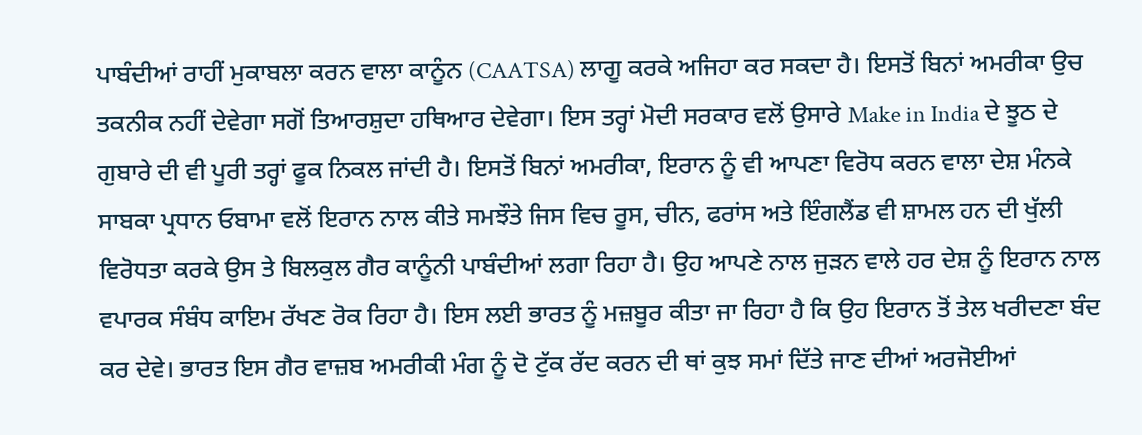ਪਾਬੰਦੀਆਂ ਰਾਹੀਂ ਮੁਕਾਬਲਾ ਕਰਨ ਵਾਲਾ ਕਾਨੂੰਨ (CAATSA) ਲਾਗੂ ਕਰਕੇ ਅਜਿਹਾ ਕਰ ਸਕਦਾ ਹੈ। ਇਸਤੋਂ ਬਿਨਾਂ ਅਮਰੀਕਾ ਉਚ ਤਕਨੀਕ ਨਹੀਂ ਦੇਵੇਗਾ ਸਗੋਂ ਤਿਆਰਸ਼ੁਦਾ ਹਥਿਆਰ ਦੇਵੇਗਾ। ਇਸ ਤਰ੍ਹਾਂ ਮੋਦੀ ਸਰਕਾਰ ਵਲੋਂ ਉਸਾਰੇ Make in India ਦੇ ਝੂਠ ਦੇ ਗੁਬਾਰੇ ਦੀ ਵੀ ਪੂਰੀ ਤਰ੍ਹਾਂ ਫੂਕ ਨਿਕਲ ਜਾਂਦੀ ਹੈ। ਇਸਤੋਂ ਬਿਨਾਂ ਅਮਰੀਕਾ, ਇਰਾਨ ਨੂੰ ਵੀ ਆਪਣਾ ਵਿਰੋਧ ਕਰਨ ਵਾਲਾ ਦੇਸ਼ ਮੰਨਕੇ ਸਾਬਕਾ ਪ੍ਰਧਾਨ ਓਬਾਮਾ ਵਲੋਂ ਇਰਾਨ ਨਾਲ ਕੀਤੇ ਸਮਝੌਤੇ ਜਿਸ ਵਿਚ ਰੂਸ, ਚੀਨ, ਫਰਾਂਸ ਅਤੇ ਇੰਗਲੈਂਡ ਵੀ ਸ਼ਾਮਲ ਹਨ ਦੀ ਖੁੱਲੀ ਵਿਰੋਧਤਾ ਕਰਕੇ ਉਸ ਤੇ ਬਿਲਕੁਲ ਗੈਰ ਕਾਨੂੰਨੀ ਪਾਬੰਦੀਆਂ ਲਗਾ ਰਿਹਾ ਹੈ। ਉਹ ਆਪਣੇ ਨਾਲ ਜੁੜਨ ਵਾਲੇ ਹਰ ਦੇਸ਼ ਨੂੰ ਇਰਾਨ ਨਾਲ ਵਪਾਰਕ ਸੰਬੰਧ ਕਾਇਮ ਰੱਖਣ ਰੋਕ ਰਿਹਾ ਹੈ। ਇਸ ਲਈ ਭਾਰਤ ਨੂੰ ਮਜ਼ਬੂਰ ਕੀਤਾ ਜਾ ਰਿਹਾ ਹੈ ਕਿ ਉਹ ਇਰਾਨ ਤੋਂ ਤੇਲ ਖਰੀਦਣਾ ਬੰਦ ਕਰ ਦੇਵੇ। ਭਾਰਤ ਇਸ ਗੈਰ ਵਾਜ਼ਬ ਅਮਰੀਕੀ ਮੰਗ ਨੂੰ ਦੋ ਟੁੱਕ ਰੱਦ ਕਰਨ ਦੀ ਥਾਂ ਕੁਝ ਸਮਾਂ ਦਿੱਤੇ ਜਾਣ ਦੀਆਂ ਅਰਜੋਈਆਂ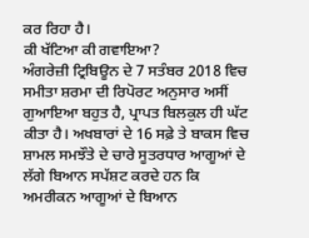ਕਰ ਰਿਹਾ ਹੈ।
ਕੀ ਖੱਟਿਆ ਕੀ ਗਵਾਇਆ?
ਅੰਗਰੇਜ਼ੀ ਟ੍ਰਿਬਿਊਨ ਦੇ 7 ਸਤੰਬਰ 2018 ਵਿਚ ਸਮੀਤਾ ਸ਼ਰਮਾ ਦੀ ਰਿਪੋਰਟ ਅਨੁਸਾਰ ਅਸੀਂ ਗੁਆਇਆ ਬਹੁਤ ਹੈ, ਪ੍ਰਾਪਤ ਬਿਲਕੁਲ ਹੀ ਘੱਟ ਕੀਤਾ ਹੈ। ਅਖਬਾਰਾਂ ਦੇ 16 ਸਫ਼ੇ ਤੇ ਬਾਕਸ ਵਿਚ ਸ਼ਾਮਲ ਸਮਝੌਤੇ ਦੇ ਚਾਰੇ ਸੂਤਰਧਾਰ ਆਗੂਆਂ ਦੇ ਲੱਗੇ ਬਿਆਨ ਸਪੱਸ਼ਟ ਕਰਦੇ ਹਨ ਕਿ ਅਮਰੀਕਨ ਆਗੂਆਂ ਦੇ ਬਿਆਨ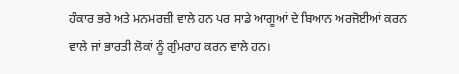ਹੰਕਾਰ ਭਰੇ ਅਤੇ ਮਨਮਰਜ਼ੀ ਵਾਲੇ ਹਨ ਪਰ ਸਾਡੇ ਆਗੂਆਂ ਦੇ ਬਿਆਨ ਅਰਜੋਈਆਂ ਕਰਨ ਵਾਲੇ ਜਾਂ ਭਾਰਤੀ ਲੋਕਾਂ ਨੂੰ ਗੁੰਮਰਾਹ ਕਰਨ ਵਾਲੇ ਹਨ।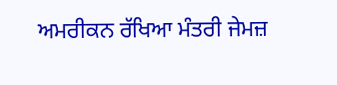ਅਮਰੀਕਨ ਰੱਖਿਆ ਮੰਤਰੀ ਜੇਮਜ਼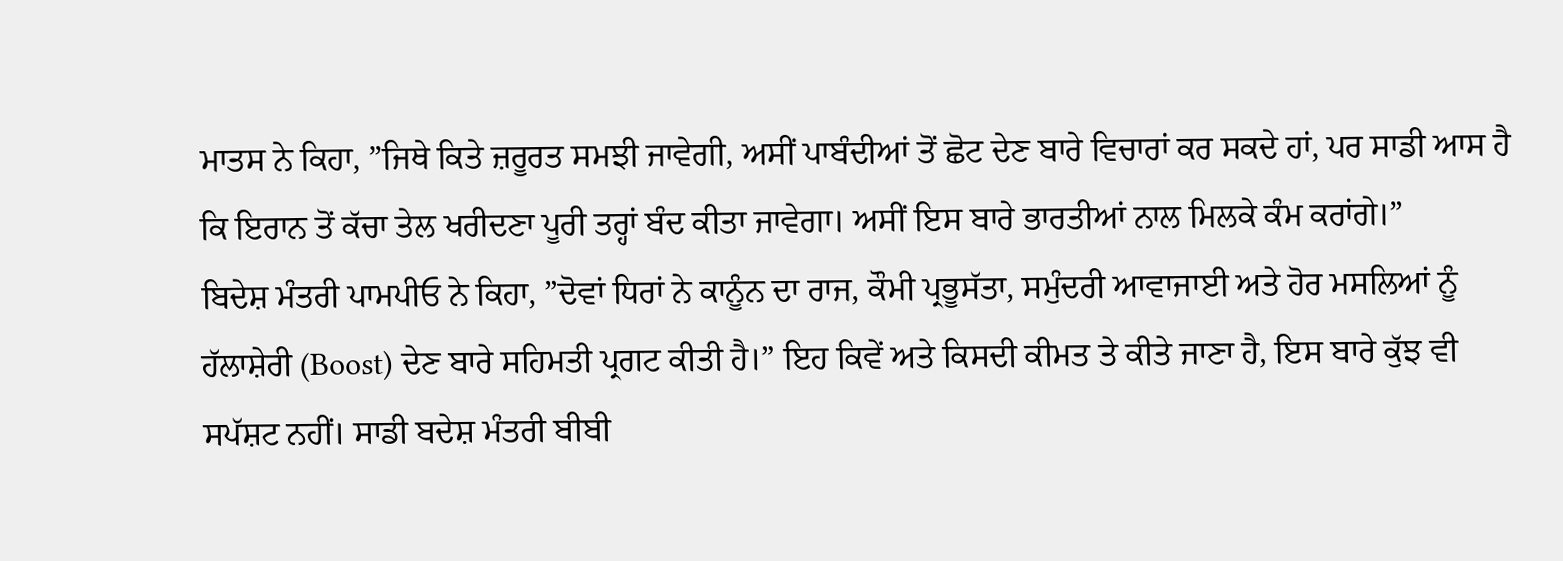ਮਾਤਸ ਨੇ ਕਿਹਾ, ”ਜਿਥੇ ਕਿਤੇ ਜ਼ਰੂਰਤ ਸਮਝੀ ਜਾਵੇਗੀ, ਅਸੀਂ ਪਾਬੰਦੀਆਂ ਤੋਂ ਛੋਟ ਦੇਣ ਬਾਰੇ ਵਿਚਾਰਾਂ ਕਰ ਸਕਦੇ ਹਾਂ, ਪਰ ਸਾਡੀ ਆਸ ਹੈ ਕਿ ਇਰਾਨ ਤੋਂ ਕੱਚਾ ਤੇਲ ਖਰੀਦਣਾ ਪੂਰੀ ਤਰ੍ਹਾਂ ਬੰਦ ਕੀਤਾ ਜਾਵੇਗਾ। ਅਸੀਂ ਇਸ ਬਾਰੇ ਭਾਰਤੀਆਂ ਨਾਲ ਮਿਲਕੇ ਕੰਮ ਕਰਾਂਗੇ।”
ਬਿਦੇਸ਼ ਮੰਤਰੀ ਪਾਮਪੀਓ ਨੇ ਕਿਹਾ, ”ਦੋਵਾਂ ਧਿਰਾਂ ਨੇ ਕਾਨੂੰਨ ਦਾ ਰਾਜ, ਕੌਮੀ ਪ੍ਰਭੂਸੱਤਾ, ਸਮੁੰਦਰੀ ਆਵਾਜਾਈ ਅਤੇ ਹੋਰ ਮਸਲਿਆਂ ਨੂੰ ਹੱਲਾਸ਼ੇਰੀ (Boost) ਦੇਣ ਬਾਰੇ ਸਹਿਮਤੀ ਪ੍ਰਗਟ ਕੀਤੀ ਹੈ।” ਇਹ ਕਿਵੇਂ ਅਤੇ ਕਿਸਦੀ ਕੀਮਤ ਤੇ ਕੀਤੇ ਜਾਣਾ ਹੈ, ਇਸ ਬਾਰੇ ਕੁੱਝ ਵੀ ਸਪੱਸ਼ਟ ਨਹੀਂ। ਸਾਡੀ ਬਦੇਸ਼ ਮੰਤਰੀ ਬੀਬੀ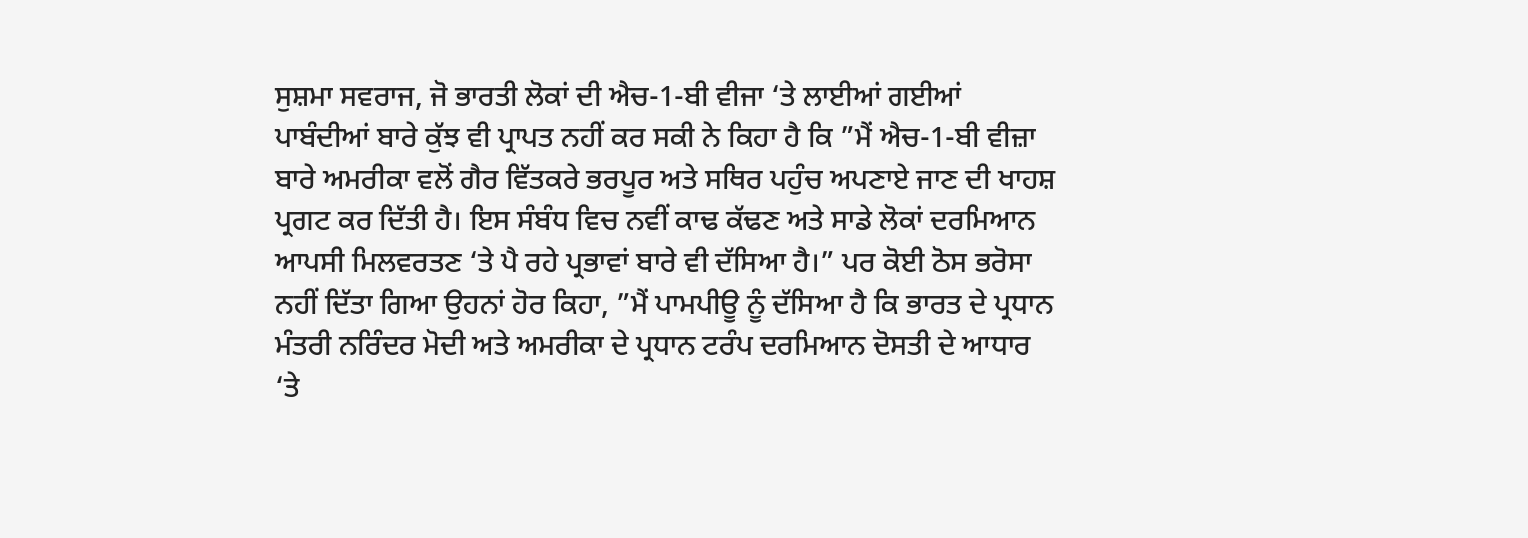ਸੁਸ਼ਮਾ ਸਵਰਾਜ, ਜੋ ਭਾਰਤੀ ਲੋਕਾਂ ਦੀ ਐਚ-1-ਬੀ ਵੀਜਾ ‘ਤੇ ਲਾਈਆਂ ਗਈਆਂ ਪਾਬੰਦੀਆਂ ਬਾਰੇ ਕੁੱਝ ਵੀ ਪ੍ਰਾਪਤ ਨਹੀਂ ਕਰ ਸਕੀ ਨੇ ਕਿਹਾ ਹੈ ਕਿ ”ਮੈਂ ਐਚ-1-ਬੀ ਵੀਜ਼ਾ ਬਾਰੇ ਅਮਰੀਕਾ ਵਲੋਂ ਗੈਰ ਵਿੱਤਕਰੇ ਭਰਪੂਰ ਅਤੇ ਸਥਿਰ ਪਹੁੰਚ ਅਪਣਾਏ ਜਾਣ ਦੀ ਖਾਹਸ਼ ਪ੍ਰਗਟ ਕਰ ਦਿੱਤੀ ਹੈ। ਇਸ ਸੰਬੰਧ ਵਿਚ ਨਵੀਂ ਕਾਢ ਕੱਢਣ ਅਤੇ ਸਾਡੇ ਲੋਕਾਂ ਦਰਮਿਆਨ ਆਪਸੀ ਮਿਲਵਰਤਣ ‘ਤੇ ਪੈ ਰਹੇ ਪ੍ਰਭਾਵਾਂ ਬਾਰੇ ਵੀ ਦੱਸਿਆ ਹੈ।” ਪਰ ਕੋਈ ਠੋਸ ਭਰੋਸਾ ਨਹੀਂ ਦਿੱਤਾ ਗਿਆ ਉਹਨਾਂ ਹੋਰ ਕਿਹਾ, ”ਮੈਂ ਪਾਮਪੀਊ ਨੂੰ ਦੱਸਿਆ ਹੈ ਕਿ ਭਾਰਤ ਦੇ ਪ੍ਰਧਾਨ ਮੰਤਰੀ ਨਰਿੰਦਰ ਮੋਦੀ ਅਤੇ ਅਮਰੀਕਾ ਦੇ ਪ੍ਰਧਾਨ ਟਰੰਪ ਦਰਮਿਆਨ ਦੋਸਤੀ ਦੇ ਆਧਾਰ ‘ਤੇ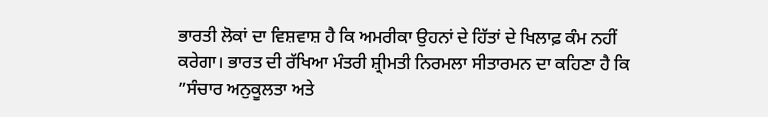ਭਾਰਤੀ ਲੋਕਾਂ ਦਾ ਵਿਸ਼ਵਾਸ਼ ਹੈ ਕਿ ਅਮਰੀਕਾ ਉਹਨਾਂ ਦੇ ਹਿੱਤਾਂ ਦੇ ਖਿਲਾਫ਼ ਕੰਮ ਨਹੀਂ ਕਰੇਗਾ। ਭਾਰਤ ਦੀ ਰੱਖਿਆ ਮੰਤਰੀ ਸ਼੍ਰੀਮਤੀ ਨਿਰਮਲਾ ਸੀਤਾਰਮਨ ਦਾ ਕਹਿਣਾ ਹੈ ਕਿ ”ਸੰਚਾਰ ਅਨੁਕੂਲਤਾ ਅਤੇ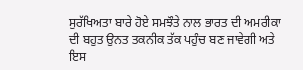ਸੁਰੱਖਿਅਤਾ ਬਾਰੇ ਹੋਏ ਸਮਝੌਤੇ ਨਾਲ ਭਾਰਤ ਦੀ ਅਮਰੀਕਾ ਦੀ ਬਹੁਤ ਉਨਤ ਤਕਨੀਕ ਤੱਕ ਪਹੁੰਚ ਬਣ ਜਾਵੇਗੀ ਅਤੇ ਇਸ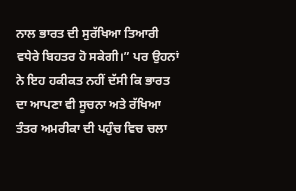ਨਾਲ ਭਾਰਤ ਦੀ ਸੁਰੱਖਿਆ ਤਿਆਰੀ ਵਧੇਰੇ ਬਿਹਤਰ ਹੋ ਸਕੇਗੀ।” ਪਰ ਉਹਨਾਂ ਨੇ ਇਹ ਹਕੀਕਤ ਨਹੀਂ ਦੱਸੀ ਕਿ ਭਾਰਤ ਦਾ ਆਪਣਾ ਵੀ ਸੂਚਨਾ ਅਤੇ ਰੱਖਿਆ ਤੰਤਰ ਅਮਰੀਕਾ ਦੀ ਪਹੁੰਚ ਵਿਚ ਚਲਾ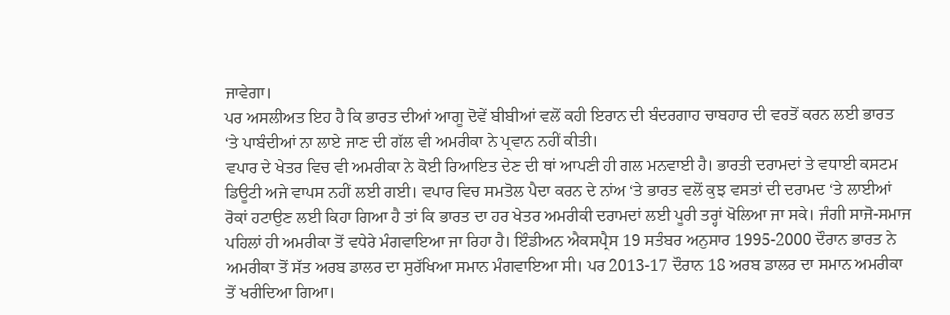ਜਾਵੇਗਾ।
ਪਰ ਅਸਲੀਅਤ ਇਹ ਹੈ ਕਿ ਭਾਰਤ ਦੀਆਂ ਆਗੂ ਦੋਵੇਂ ਬੀਬੀਆਂ ਵਲੋਂ ਕਹੀ ਇਰਾਨ ਦੀ ਬੰਦਰਗਾਹ ਚਾਬਹਾਰ ਦੀ ਵਰਤੋਂ ਕਰਨ ਲਈ ਭਾਰਤ ‘ਤੇ ਪਾਬੰਦੀਆਂ ਨਾ ਲਾਏ ਜਾਣ ਦੀ ਗੱਲ ਵੀ ਅਮਰੀਕਾ ਨੇ ਪ੍ਰਵਾਨ ਨਹੀਂ ਕੀਤੀ।
ਵਪਾਰ ਦੇ ਖੇਤਰ ਵਿਚ ਵੀ ਅਮਰੀਕਾ ਨੇ ਕੋਈ ਰਿਆਇਤ ਦੇਣ ਦੀ ਥਾਂ ਆਪਣੀ ਹੀ ਗਲ ਮਨਵਾਈ ਹੈ। ਭਾਰਤੀ ਦਰਾਮਦਾਂ ਤੇ ਵਧਾਈ ਕਸਟਮ ਡਿਊਟੀ ਅਜੇ ਵਾਪਸ ਨਹੀਂ ਲਈ ਗਈ। ਵਪਾਰ ਵਿਚ ਸਮਤੋਲ ਪੈਦਾ ਕਰਨ ਦੇ ਨਾਂਅ ‘ਤੇ ਭਾਰਤ ਵਲੋਂ ਕੁਝ ਵਸਤਾਂ ਦੀ ਦਰਾਮਦ ‘ਤੇ ਲਾਈਆਂ ਰੋਕਾਂ ਹਟਾਉਣ ਲਈ ਕਿਹਾ ਗਿਆ ਹੈ ਤਾਂ ਕਿ ਭਾਰਤ ਦਾ ਹਰ ਖੇਤਰ ਅਮਰੀਕੀ ਦਰਾਮਦਾਂ ਲਈ ਪੂਰੀ ਤਰ੍ਹਾਂ ਖੋਲਿਆ ਜਾ ਸਕੇ। ਜੰਗੀ ਸਾਜੋ-ਸਮਾਜ ਪਹਿਲਾਂ ਹੀ ਅਮਰੀਕਾ ਤੋਂ ਵਧੇਰੇ ਮੰਗਵਾਇਆ ਜਾ ਰਿਹਾ ਹੈ। ਇੰਡੀਅਨ ਐਕਸਪ੍ਰੈਸ 19 ਸਤੰਬਰ ਅਨੁਸਾਰ 1995-2000 ਦੌਰਾਨ ਭਾਰਤ ਨੇ ਅਮਰੀਕਾ ਤੋਂ ਸੱਤ ਅਰਬ ਡਾਲਰ ਦਾ ਸੁਰੱਖਿਆ ਸਮਾਨ ਮੰਗਵਾਇਆ ਸੀ। ਪਰ 2013-17 ਦੌਰਾਨ 18 ਅਰਬ ਡਾਲਰ ਦਾ ਸਮਾਨ ਅਮਰੀਕਾ ਤੋਂ ਖਰੀਦਿਆ ਗਿਆ।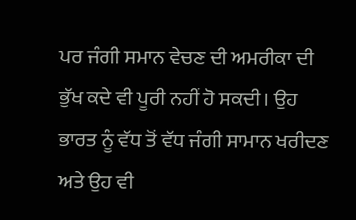ਪਰ ਜੰਗੀ ਸਮਾਨ ਵੇਚਣ ਦੀ ਅਮਰੀਕਾ ਦੀ ਭੁੱਖ ਕਦੇ ਵੀ ਪੂਰੀ ਨਹੀਂ ਹੋ ਸਕਦੀ। ਉਹ ਭਾਰਤ ਨੂੰ ਵੱਧ ਤੋਂ ਵੱਧ ਜੰਗੀ ਸਾਮਾਨ ਖਰੀਦਣ ਅਤੇ ਉਹ ਵੀ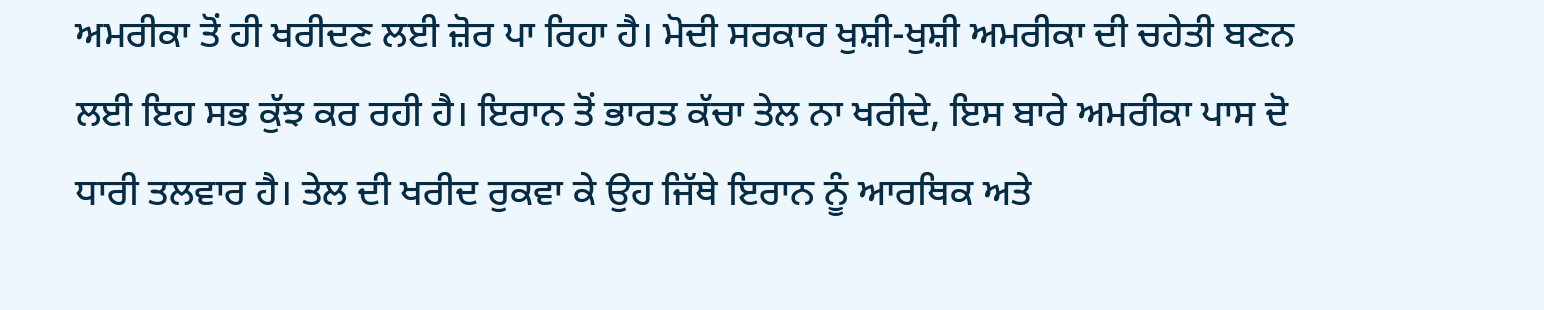ਅਮਰੀਕਾ ਤੋਂ ਹੀ ਖਰੀਦਣ ਲਈ ਜ਼ੋਰ ਪਾ ਰਿਹਾ ਹੈ। ਮੋਦੀ ਸਰਕਾਰ ਖੁਸ਼ੀ-ਖੁਸ਼ੀ ਅਮਰੀਕਾ ਦੀ ਚਹੇਤੀ ਬਣਨ ਲਈ ਇਹ ਸਭ ਕੁੱਝ ਕਰ ਰਹੀ ਹੈ। ਇਰਾਨ ਤੋਂ ਭਾਰਤ ਕੱਚਾ ਤੇਲ ਨਾ ਖਰੀਦੇ, ਇਸ ਬਾਰੇ ਅਮਰੀਕਾ ਪਾਸ ਦੋ ਧਾਰੀ ਤਲਵਾਰ ਹੈ। ਤੇਲ ਦੀ ਖਰੀਦ ਰੁਕਵਾ ਕੇ ਉਹ ਜਿੱਥੇ ਇਰਾਨ ਨੂੰ ਆਰਥਿਕ ਅਤੇ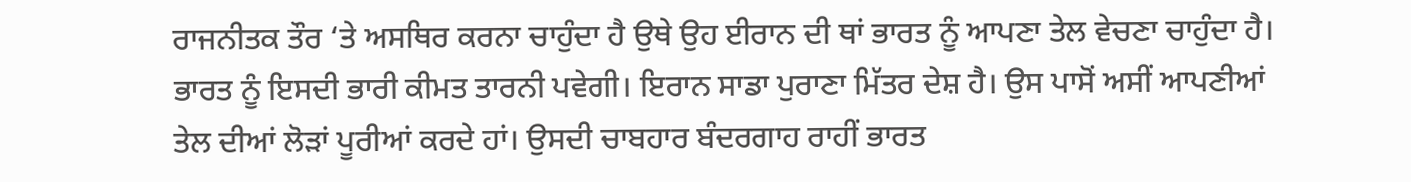ਰਾਜਨੀਤਕ ਤੌਰ ‘ਤੇ ਅਸਥਿਰ ਕਰਨਾ ਚਾਹੁੰਦਾ ਹੈ ਉਥੇ ਉਹ ਈਰਾਨ ਦੀ ਥਾਂ ਭਾਰਤ ਨੂੰ ਆਪਣਾ ਤੇਲ ਵੇਚਣਾ ਚਾਹੁੰਦਾ ਹੈ। ਭਾਰਤ ਨੂੰ ਇਸਦੀ ਭਾਰੀ ਕੀਮਤ ਤਾਰਨੀ ਪਵੇਗੀ। ਇਰਾਨ ਸਾਡਾ ਪੁਰਾਣਾ ਮਿੱਤਰ ਦੇਸ਼ ਹੈ। ਉਸ ਪਾਸੋਂ ਅਸੀਂ ਆਪਣੀਆਂ ਤੇਲ ਦੀਆਂ ਲੋੜਾਂ ਪੂਰੀਆਂ ਕਰਦੇ ਹਾਂ। ਉਸਦੀ ਚਾਬਹਾਰ ਬੰਦਰਗਾਹ ਰਾਹੀਂ ਭਾਰਤ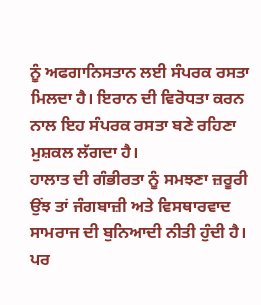ਨੂੰ ਅਫਗਾਨਿਸਤਾਨ ਲਈ ਸੰਪਰਕ ਰਸਤਾ ਮਿਲਦਾ ਹੈ। ਇਰਾਨ ਦੀ ਵਿਰੋਧਤਾ ਕਰਨ ਨਾਲ ਇਹ ਸੰਪਰਕ ਰਸਤਾ ਬਣੇ ਰਹਿਣਾ ਮੁਸ਼ਕਲ ਲੱਗਦਾ ਹੈ।
ਹਾਲਾਤ ਦੀ ਗੰਭੀਰਤਾ ਨੂੰ ਸਮਝਣਾ ਜ਼ਰੂਰੀ
ਉਂਝ ਤਾਂ ਜੰਗਬਾਜ਼ੀ ਅਤੇ ਵਿਸਥਾਰਵਾਦ ਸਾਮਰਾਜ ਦੀ ਬੁਨਿਆਦੀ ਨੀਤੀ ਹੁੰਦੀ ਹੈ। ਪਰ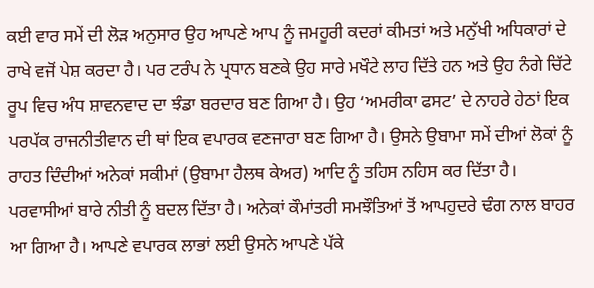ਕਈ ਵਾਰ ਸਮੇਂ ਦੀ ਲੋੜ ਅਨੁਸਾਰ ਉਹ ਆਪਣੇ ਆਪ ਨੂੰ ਜਮਹੂਰੀ ਕਦਰਾਂ ਕੀਮਤਾਂ ਅਤੇ ਮਨੁੱਖੀ ਅਧਿਕਾਰਾਂ ਦੇ ਰਾਖੇ ਵਜੋਂ ਪੇਸ਼ ਕਰਦਾ ਹੈ। ਪਰ ਟਰੰਪ ਨੇ ਪ੍ਰਧਾਨ ਬਣਕੇ ਉਹ ਸਾਰੇ ਮਖੌਟੇ ਲਾਹ ਦਿੱਤੇ ਹਨ ਅਤੇ ਉਹ ਨੰਗੇ ਚਿੱਟੇ ਰੂਪ ਵਿਚ ਅੰਧ ਸ਼ਾਵਨਵਾਦ ਦਾ ਝੰਡਾ ਬਰਦਾਰ ਬਣ ਗਿਆ ਹੈ। ਉਹ ‘ਅਮਰੀਕਾ ਫਸਟ’ ਦੇ ਨਾਹਰੇ ਹੇਠਾਂ ਇਕ ਪਰਪੱਕ ਰਾਜਨੀਤੀਵਾਨ ਦੀ ਥਾਂ ਇਕ ਵਪਾਰਕ ਵਣਜਾਰਾ ਬਣ ਗਿਆ ਹੈ। ਉਸਨੇ ਉਬਾਮਾ ਸਮੇਂ ਦੀਆਂ ਲੋਕਾਂ ਨੂੰ ਰਾਹਤ ਦਿੰਦੀਆਂ ਅਨੇਕਾਂ ਸਕੀਮਾਂ (ਉਬਾਮਾ ਹੈਲਥ ਕੇਅਰ) ਆਦਿ ਨੂੰ ਤਹਿਸ ਨਹਿਸ ਕਰ ਦਿੱਤਾ ਹੈ। ਪਰਵਾਸੀਆਂ ਬਾਰੇ ਨੀਤੀ ਨੂੰ ਬਦਲ ਦਿੱਤਾ ਹੈ। ਅਨੇਕਾਂ ਕੌਮਾਂਤਰੀ ਸਮਝੌਤਿਆਂ ਤੋਂ ਆਪਹੁਦਰੇ ਢੰਗ ਨਾਲ ਬਾਹਰ ਆ ਗਿਆ ਹੈ। ਆਪਣੇ ਵਪਾਰਕ ਲਾਭਾਂ ਲਈ ਉਸਨੇ ਆਪਣੇ ਪੱਕੇ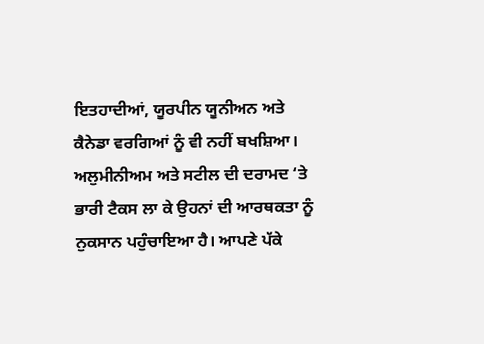ਇਤਹਾਦੀਆਂ, ਯੂਰਪੀਨ ਯੂਨੀਅਨ ਅਤੇ ਕੈਨੇਡਾ ਵਰਗਿਆਂ ਨੂੰ ਵੀ ਨਹੀਂ ਬਖਸ਼ਿਆ। ਅਲੁਮੀਨੀਅਮ ਅਤੇ ਸਟੀਲ ਦੀ ਦਰਾਮਦ ‘ਤੇ ਭਾਰੀ ਟੈਕਸ ਲਾ ਕੇ ਉਹਨਾਂ ਦੀ ਆਰਥਕਤਾ ਨੂੰ ਨੁਕਸਾਨ ਪਹੁੰਚਾਇਆ ਹੈ। ਆਪਣੇ ਪੱਕੇ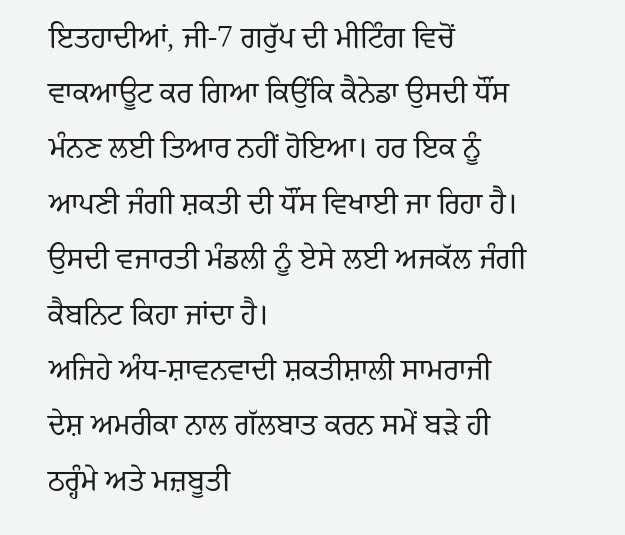ਇਤਹਾਦੀਆਂ, ਜੀ-7 ਗਰੁੱਪ ਦੀ ਮੀਟਿੰਗ ਵਿਚੋਂ ਵਾਕਆਊਟ ਕਰ ਗਿਆ ਕਿਉਂਕਿ ਕੈਨੇਡਾ ਉਸਦੀ ਧੌਂਸ ਮੰਨਣ ਲਈ ਤਿਆਰ ਨਹੀਂ ਹੋਇਆ। ਹਰ ਇਕ ਨੂੰ ਆਪਣੀ ਜੰਗੀ ਸ਼ਕਤੀ ਦੀ ਧੌਂਸ ਵਿਖਾਈ ਜਾ ਰਿਹਾ ਹੈ। ਉਸਦੀ ਵਜਾਰਤੀ ਮੰਡਲੀ ਨੂੰ ਏਸੇ ਲਈ ਅਜਕੱਲ ਜੰਗੀ ਕੈਬਨਿਟ ਕਿਹਾ ਜਾਂਦਾ ਹੈ।
ਅਜਿਹੇ ਅੰਧ-ਸ਼ਾਵਨਵਾਦੀ ਸ਼ਕਤੀਸ਼ਾਲੀ ਸਾਮਰਾਜੀ ਦੇਸ਼ ਅਮਰੀਕਾ ਨਾਲ ਗੱਲਬਾਤ ਕਰਨ ਸਮੇਂ ਬੜੇ ਹੀ ਠਰ੍ਹੰਮੇ ਅਤੇ ਮਜ਼ਬੂਤੀ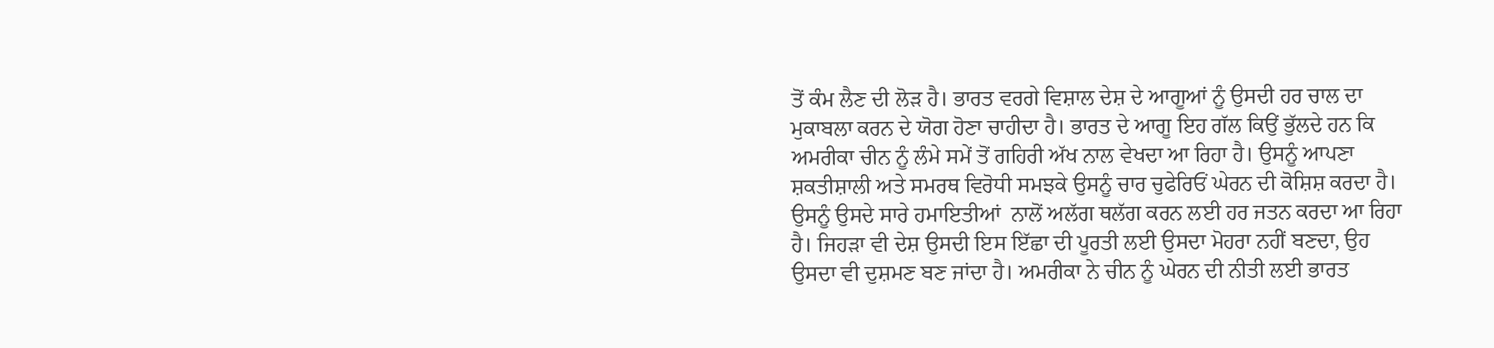ਤੋਂ ਕੰਮ ਲੈਣ ਦੀ ਲੋੜ ਹੈ। ਭਾਰਤ ਵਰਗੇ ਵਿਸ਼ਾਲ ਦੇਸ਼ ਦੇ ਆਗੂਆਂ ਨੂੰ ਉਸਦੀ ਹਰ ਚਾਲ ਦਾ ਮੁਕਾਬਲਾ ਕਰਨ ਦੇ ਯੋਗ ਹੋਣਾ ਚਾਹੀਦਾ ਹੈ। ਭਾਰਤ ਦੇ ਆਗੂ ਇਹ ਗੱਲ ਕਿਉਂ ਭੁੱਲਦੇ ਹਨ ਕਿ ਅਮਰੀਕਾ ਚੀਨ ਨੂੰ ਲੰਮੇ ਸਮੇਂ ਤੋਂ ਗਹਿਰੀ ਅੱਖ ਨਾਲ ਵੇਖਦਾ ਆ ਰਿਹਾ ਹੈ। ਉਸਨੂੰ ਆਪਣਾ ਸ਼ਕਤੀਸ਼ਾਲੀ ਅਤੇ ਸਮਰਥ ਵਿਰੋਧੀ ਸਮਝਕੇ ਉਸਨੂੰ ਚਾਰ ਚੁਫੇਰਿਓਂ ਘੇਰਨ ਦੀ ਕੋਸ਼ਿਸ਼ ਕਰਦਾ ਹੈ। ਉਸਨੂੰ ਉਸਦੇ ਸਾਰੇ ਹਮਾਇਤੀਆਂ  ਨਾਲੋਂ ਅਲੱਗ ਥਲੱਗ ਕਰਨ ਲਈ ਹਰ ਜਤਨ ਕਰਦਾ ਆ ਰਿਹਾ ਹੈ। ਜਿਹੜਾ ਵੀ ਦੇਸ਼ ਉਸਦੀ ਇਸ ਇੱਛਾ ਦੀ ਪੂਰਤੀ ਲਈ ਉਸਦਾ ਮੋਹਰਾ ਨਹੀਂ ਬਣਦਾ, ਉਹ ਉਸਦਾ ਵੀ ਦੁਸ਼ਮਣ ਬਣ ਜਾਂਦਾ ਹੈ। ਅਮਰੀਕਾ ਨੇ ਚੀਨ ਨੂੰ ਘੇਰਨ ਦੀ ਨੀਤੀ ਲਈ ਭਾਰਤ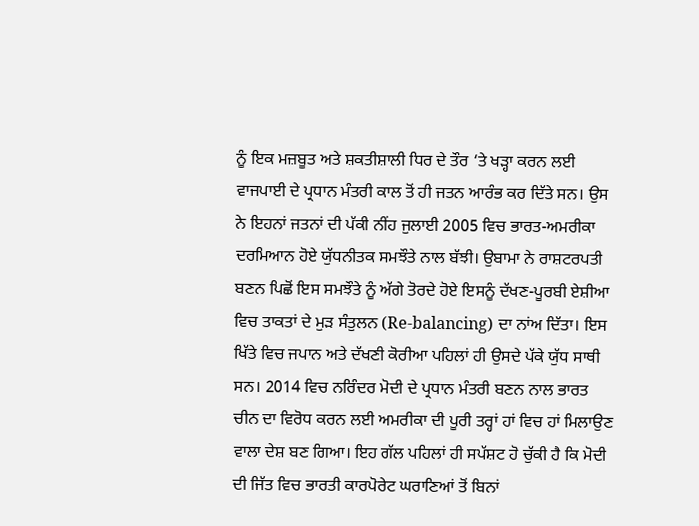ਨੂੰ ਇਕ ਮਜ਼ਬੂਤ ਅਤੇ ਸ਼ਕਤੀਸ਼ਾਲੀ ਧਿਰ ਦੇ ਤੌਰ ‘ਤੇ ਖੜ੍ਹਾ ਕਰਨ ਲਈ ਵਾਜਪਾਈ ਦੇ ਪ੍ਰਧਾਨ ਮੰਤਰੀ ਕਾਲ ਤੋਂ ਹੀ ਜਤਨ ਆਰੰਭ ਕਰ ਦਿੱਤੇ ਸਨ। ਉਸ ਨੇ ਇਹਨਾਂ ਜਤਨਾਂ ਦੀ ਪੱਕੀ ਨੀਂਹ ਜੁਲਾਈ 2005 ਵਿਚ ਭਾਰਤ-ਅਮਰੀਕਾ ਦਰਮਿਆਨ ਹੋਏ ਯੁੱਧਨੀਤਕ ਸਮਝੌਤੇ ਨਾਲ ਬੱਝੀ। ਉਬਾਮਾ ਨੇ ਰਾਸ਼ਟਰਪਤੀ ਬਣਨ ਪਿਛੋਂ ਇਸ ਸਮਝੌਤੇ ਨੂੰ ਅੱਗੇ ਤੋਰਦੇ ਹੋਏ ਇਸਨੂੰ ਦੱਖਣ-ਪੂਰਬੀ ਏਸ਼ੀਆ ਵਿਚ ਤਾਕਤਾਂ ਦੇ ਮੁੜ ਸੰਤੁਲਨ (Re-balancing) ਦਾ ਨਾਂਅ ਦਿੱਤਾ। ਇਸ ਖਿੱਤੇ ਵਿਚ ਜਪਾਨ ਅਤੇ ਦੱਖਣੀ ਕੋਰੀਆ ਪਹਿਲਾਂ ਹੀ ਉਸਦੇ ਪੱਕੇ ਯੁੱਧ ਸਾਥੀ ਸਨ। 2014 ਵਿਚ ਨਰਿੰਦਰ ਮੋਦੀ ਦੇ ਪ੍ਰਧਾਨ ਮੰਤਰੀ ਬਣਨ ਨਾਲ ਭਾਰਤ ਚੀਨ ਦਾ ਵਿਰੋਧ ਕਰਨ ਲਈ ਅਮਰੀਕਾ ਦੀ ਪੂਰੀ ਤਰ੍ਹਾਂ ਹਾਂ ਵਿਚ ਹਾਂ ਮਿਲਾਉਣ ਵਾਲਾ ਦੇਸ਼ ਬਣ ਗਿਆ। ਇਹ ਗੱਲ ਪਹਿਲਾਂ ਹੀ ਸਪੱਸ਼ਟ ਹੋ ਚੁੱਕੀ ਹੈ ਕਿ ਮੋਦੀ ਦੀ ਜਿੱਤ ਵਿਚ ਭਾਰਤੀ ਕਾਰਪੋਰੇਟ ਘਰਾਣਿਆਂ ਤੋਂ ਬਿਨਾਂ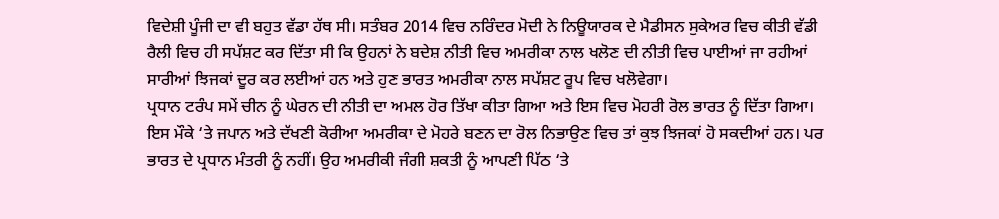ਵਿਦੇਸ਼ੀ ਪੂੰਜੀ ਦਾ ਵੀ ਬਹੁਤ ਵੱਡਾ ਹੱਥ ਸੀ। ਸਤੰਬਰ 2014 ਵਿਚ ਨਰਿੰਦਰ ਮੋਦੀ ਨੇ ਨਿਊਯਾਰਕ ਦੇ ਮੈਡੀਸਨ ਸੁਕੇਅਰ ਵਿਚ ਕੀਤੀ ਵੱਡੀ ਰੈਲੀ ਵਿਚ ਹੀ ਸਪੱਸ਼ਟ ਕਰ ਦਿੱਤਾ ਸੀ ਕਿ ਉਹਨਾਂ ਨੇ ਬਦੇਸ਼ ਨੀਤੀ ਵਿਚ ਅਮਰੀਕਾ ਨਾਲ ਖਲੋਣ ਦੀ ਨੀਤੀ ਵਿਚ ਪਾਈਆਂ ਜਾ ਰਹੀਆਂ ਸਾਰੀਆਂ ਝਿਜਕਾਂ ਦੂਰ ਕਰ ਲਈਆਂ ਹਨ ਅਤੇ ਹੁਣ ਭਾਰਤ ਅਮਰੀਕਾ ਨਾਲ ਸਪੱਸ਼ਟ ਰੂਪ ਵਿਚ ਖਲੋਵੇਗਾ।
ਪ੍ਰਧਾਨ ਟਰੰਪ ਸਮੇਂ ਚੀਨ ਨੂੰ ਘੇਰਨ ਦੀ ਨੀਤੀ ਦਾ ਅਮਲ ਹੋਰ ਤਿੱਖਾ ਕੀਤਾ ਗਿਆ ਅਤੇ ਇਸ ਵਿਚ ਮੋਹਰੀ ਰੋਲ ਭਾਰਤ ਨੂੰ ਦਿੱਤਾ ਗਿਆ। ਇਸ ਮੌਕੇ ‘ਤੇ ਜਪਾਨ ਅਤੇ ਦੱਖਣੀ ਕੋਰੀਆ ਅਮਰੀਕਾ ਦੇ ਮੋਹਰੇ ਬਣਨ ਦਾ ਰੋਲ ਨਿਭਾਉਣ ਵਿਚ ਤਾਂ ਕੁਝ ਝਿਜਕਾਂ ਹੋ ਸਕਦੀਆਂ ਹਨ। ਪਰ ਭਾਰਤ ਦੇ ਪ੍ਰਧਾਨ ਮੰਤਰੀ ਨੂੰ ਨਹੀਂ। ਉਹ ਅਮਰੀਕੀ ਜੰਗੀ ਸ਼ਕਤੀ ਨੂੰ ਆਪਣੀ ਪਿੱਠ ‘ਤੇ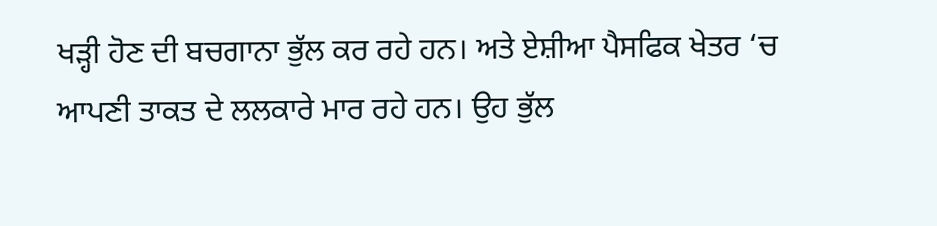ਖੜ੍ਹੀ ਹੋਣ ਦੀ ਬਚਗਾਨਾ ਭੁੱਲ ਕਰ ਰਹੇ ਹਨ। ਅਤੇ ਏਸ਼ੀਆ ਪੈਸਫਿਕ ਖੇਤਰ ‘ਚ ਆਪਣੀ ਤਾਕਤ ਦੇ ਲਲਕਾਰੇ ਮਾਰ ਰਹੇ ਹਨ। ਉਹ ਭੁੱਲ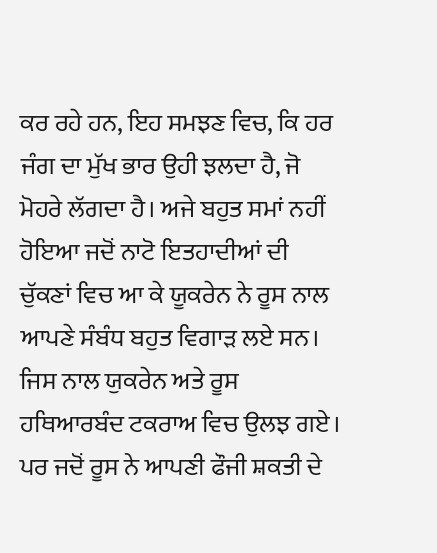ਕਰ ਰਹੇ ਹਨ, ਇਹ ਸਮਝਣ ਵਿਚ, ਕਿ ਹਰ ਜੰਗ ਦਾ ਮੁੱਖ ਭਾਰ ਉਹੀ ਝਲਦਾ ਹੈ, ਜੋ ਮੋਹਰੇ ਲੱਗਦਾ ਹੈ। ਅਜੇ ਬਹੁਤ ਸਮਾਂ ਨਹੀਂ ਹੋਇਆ ਜਦੋਂ ਨਾਟੋ ਇਤਹਾਦੀਆਂ ਦੀ ਚੁੱਕਣਾਂ ਵਿਚ ਆ ਕੇ ਯੂਕਰੇਨ ਨੇ ਰੂਸ ਨਾਲ ਆਪਣੇ ਸੰਬੰਧ ਬਹੁਤ ਵਿਗਾੜ ਲਏ ਸਨ। ਜਿਸ ਨਾਲ ਯੁਕਰੇਨ ਅਤੇ ਰੂਸ ਹਥਿਆਰਬੰਦ ਟਕਰਾਅ ਵਿਚ ਉਲਝ ਗਏ। ਪਰ ਜਦੋਂ ਰੂਸ ਨੇ ਆਪਣੀ ਫੌਜੀ ਸ਼ਕਤੀ ਦੇ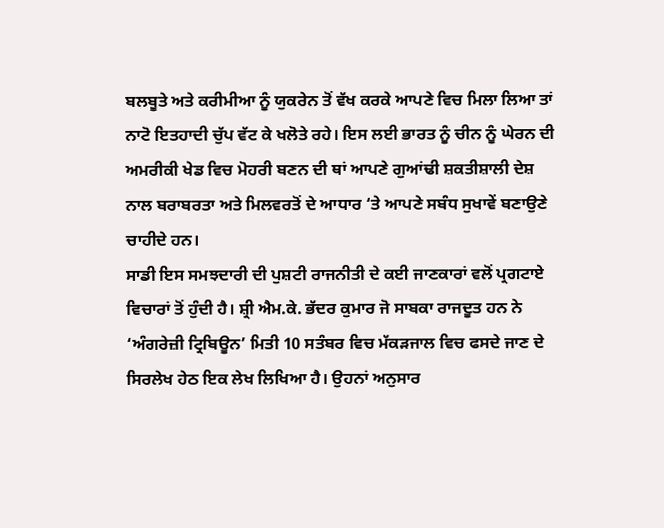ਬਲਬੂਤੇ ਅਤੇ ਕਰੀਮੀਆ ਨੂੰ ਯੁਕਰੇਨ ਤੋਂ ਵੱਖ ਕਰਕੇ ਆਪਣੇ ਵਿਚ ਮਿਲਾ ਲਿਆ ਤਾਂ ਨਾਟੋ ਇਤਹਾਦੀ ਚੁੱਪ ਵੱਟ ਕੇ ਖਲੋਤੇ ਰਹੇ। ਇਸ ਲਈ ਭਾਰਤ ਨੂੰ ਚੀਨ ਨੂੰ ਘੇਰਨ ਦੀ ਅਮਰੀਕੀ ਖੇਡ ਵਿਚ ਮੋਹਰੀ ਬਣਨ ਦੀ ਥਾਂ ਆਪਣੇ ਗੁਆਂਢੀ ਸ਼ਕਤੀਸ਼ਾਲੀ ਦੇਸ਼ ਨਾਲ ਬਰਾਬਰਤਾ ਅਤੇ ਮਿਲਵਰਤੋਂ ਦੇ ਆਧਾਰ ‘ਤੇ ਆਪਣੇ ਸਬੰਧ ਸੁਖਾਵੇਂ ਬਣਾਉਣੇ ਚਾਹੀਦੇ ਹਨ।
ਸਾਡੀ ਇਸ ਸਮਝਦਾਰੀ ਦੀ ਪੁਸ਼ਟੀ ਰਾਜਨੀਤੀ ਦੇ ਕਈ ਜਾਣਕਾਰਾਂ ਵਲੋਂ ਪ੍ਰਗਟਾਏ ਵਿਚਾਰਾਂ ਤੋਂ ਹੁੰਦੀ ਹੈ। ਸ਼੍ਰੀ ਐਮ.ਕੇ. ਭੱਦਰ ਕੁਮਾਰ ਜੋ ਸਾਬਕਾ ਰਾਜਦੂਤ ਹਨ ਨੇ ‘ਅੰਗਰੇਜ਼ੀ ਟ੍ਰਿਬਿਊਨ’ ਮਿਤੀ 10 ਸਤੰਬਰ ਵਿਚ ਮੱਕੜਜਾਲ ਵਿਚ ਫਸਦੇ ਜਾਣ ਦੇ ਸਿਰਲੇਖ ਹੇਠ ਇਕ ਲੇਖ ਲਿਖਿਆ ਹੈ। ਉਹਨਾਂ ਅਨੁਸਾਰ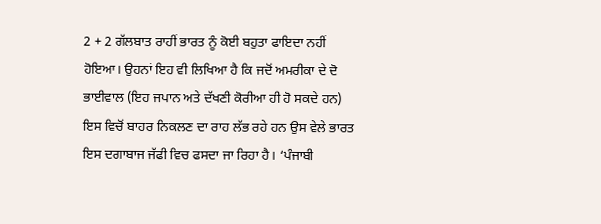2 + 2 ਗੱਲਬਾਤ ਰਾਹੀਂ ਭਾਰਤ ਨੂੰ ਕੋਈ ਬਹੁਤਾ ਫਾਇਦਾ ਨਹੀਂ ਹੋਇਆ। ਉਹਨਾਂ ਇਹ ਵੀ ਲਿਖਿਆ ਹੈ ਕਿ ਜਦੋਂ ਅਮਰੀਕਾ ਦੇ ਦੋ ਭਾਈਵਾਲ (ਇਹ ਜਪਾਨ ਅਤੇ ਦੱਖਣੀ ਕੋਰੀਆ ਹੀ ਹੋ ਸਕਦੇ ਹਨ) ਇਸ ਵਿਚੋਂ ਬਾਹਰ ਨਿਕਲਣ ਦਾ ਰਾਹ ਲੱਭ ਰਹੇ ਹਨ ਉਸ ਵੇਲੇ ਭਾਰਤ ਇਸ ਦਗਾਬਾਜ ਜੱਫੀ ਵਿਚ ਫਸਦਾ ਜਾ ਰਿਹਾ ਹੈ। ‘ਪੰਜਾਬੀ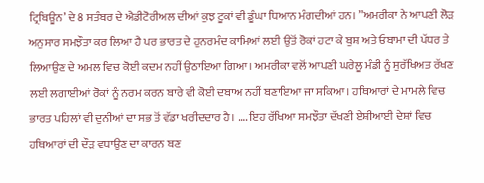ਟ੍ਰਿਬਿਊਨ’ ਦੇ 8 ਸਤੰਬਰ ਦੇ ਐਡੀਟੋਰੀਅਲ ਦੀਆਂ ਕੁਝ ਟੂਕਾਂ ਵੀ ਡੂੰਘਾ ਧਿਆਨ ਮੰਗਦੀਆਂ ਹਨ। ”ਅਮਰੀਕਾ ਨੇ ਆਪਣੀ ਲੋੜ ਅਨੁਸਾਰ ਸਮਝੌਤਾ ਕਰ ਲਿਆ ਹੈ ਪਰ ਭਾਰਤ ਦੇ ਹੁਨਰਮੰਦ ਕਾਮਿਆਂ ਲਈ ਉਤੋਂ ਰੋਕਾਂ ਹਟਾ ਕੇ ਬੁਸ਼ ਅਤੇ ਓਬਾਮਾ ਦੀ ਪੱਧਰ ਤੇ ਲਿਆਉਣ ਦੇ ਅਮਲ ਵਿਚ ਕੋਈ ਕਦਮ ਨਹੀਂ ਉਠਾਇਆ ਗਿਆ। ਅਮਰੀਕਾ ਵਲੋਂ ਆਪਣੀ ਘਰੇਲੂ ਮੰਡੀ ਨੂੰ ਸੁਰੱਖਿਅਤ ਰੱਖਣ ਲਈ ਲਗਾਈਆਂ ਰੋਕਾਂ ਨੂੰ ਨਰਮ ਕਰਨ ਬਾਰੇ ਵੀ ਕੋਈ ਦਬਾਅ ਨਹੀਂ ਬਣਾਇਆ ਜਾ ਸਕਿਆ। ਹਥਿਆਰਾਂ ਦੇ ਮਾਮਲੇ ਵਿਚ ਭਾਰਤ ਪਹਿਲਾਂ ਵੀ ਦੁਨੀਆਂ ਦਾ ਸਭ ਤੋਂ ਵੱਡਾ ਖਰੀਦਦਾਰ ਹੈ। …. ਇਹ ਰੱਖਿਆ ਸਮਝੌਤਾ ਦੱਖਣੀ ਏਸ਼ੀਆਈ ਦੇਸ਼ਾਂ ਵਿਚ ਹਥਿਆਰਾਂ ਦੀ ਦੌੜ ਵਧਾਉਣ ਦਾ ਕਾਰਨ ਬਣ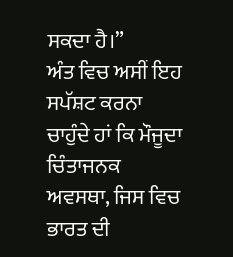ਸਕਦਾ ਹੈ।”
ਅੰਤ ਵਿਚ ਅਸੀਂ ਇਹ ਸਪੱਸ਼ਟ ਕਰਨਾ ਚਾਹੁੰਦੇ ਹਾਂ ਕਿ ਮੌਜੂਦਾ ਚਿੰਤਾਜਨਕ ਅਵਸਥਾ, ਜਿਸ ਵਿਚ ਭਾਰਤ ਦੀ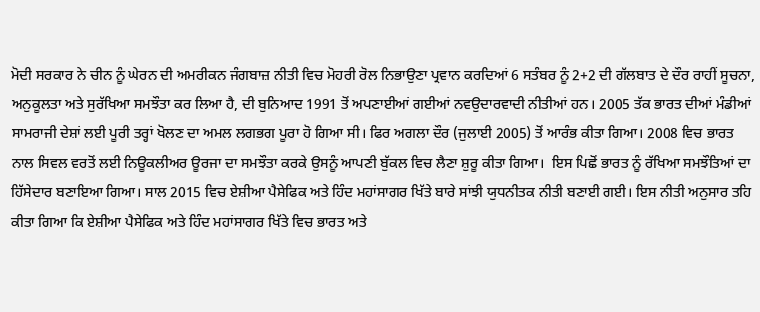ਮੋਦੀ ਸਰਕਾਰ ਨੇ ਚੀਨ ਨੂੰ ਘੇਰਨ ਦੀ ਅਮਰੀਕਨ ਜੰਗਬਾਜ਼ ਨੀਤੀ ਵਿਚ ਮੋਹਰੀ ਰੋਲ ਨਿਭਾਉਣਾ ਪ੍ਰਵਾਨ ਕਰਦਿਆਂ 6 ਸਤੰਬਰ ਨੂੰ 2+2 ਦੀ ਗੱਲਬਾਤ ਦੇ ਦੌਰ ਰਾਹੀਂ ਸੂਚਨਾ, ਅਨੁਕੂਲਤਾ ਅਤੇ ਸੁਰੱਖਿਆ ਸਮਝੌਤਾ ਕਰ ਲਿਆ ਹੈ, ਦੀ ਬੁਨਿਆਦ 1991 ਤੋਂ ਅਪਣਾਈਆਂ ਗਈਆਂ ਨਵਉਦਾਰਵਾਦੀ ਨੀਤੀਆਂ ਹਨ। 2005 ਤੱਕ ਭਾਰਤ ਦੀਆਂ ਮੰਡੀਆਂ ਸਾਮਰਾਜੀ ਦੇਸ਼ਾਂ ਲਈ ਪੂਰੀ ਤਰ੍ਹਾਂ ਖੋਲਣ ਦਾ ਅਮਲ ਲਗਭਗ ਪੂਰਾ ਹੋ ਗਿਆ ਸੀ। ਫਿਰ ਅਗਲਾ ਦੌਰ (ਜੁਲਾਈ 2005) ਤੋਂ ਆਰੰਭ ਕੀਤਾ ਗਿਆ। 2008 ਵਿਚ ਭਾਰਤ ਨਾਲ ਸਿਵਲ ਵਰਤੋਂ ਲਈ ਨਿਊਕਲੀਅਰ ਊਰਜਾ ਦਾ ਸਮਝੌਤਾ ਕਰਕੇ ਉਸਨੂੰ ਆਪਣੀ ਬੁੱਕਲ ਵਿਚ ਲੈਣਾ ਸ਼ੁਰੂ ਕੀਤਾ ਗਿਆ।  ਇਸ ਪਿਛੋਂ ਭਾਰਤ ਨੂੰ ਰੱਖਿਆ ਸਮਝੌਤਿਆਂ ਦਾ ਹਿੱਸੇਦਾਰ ਬਣਾਇਆ ਗਿਆ। ਸਾਲ 2015 ਵਿਚ ਏਸ਼ੀਆ ਪੈਸੇਫਿਕ ਅਤੇ ਹਿੰਦ ਮਹਾਂਸਾਗਰ ਖਿੱਤੇ ਬਾਰੇ ਸਾਂਝੀ ਯੁਧਨੀਤਕ ਨੀਤੀ ਬਣਾਈ ਗਈ। ਇਸ ਨੀਤੀ ਅਨੁਸਾਰ ਤਹਿ ਕੀਤਾ ਗਿਆ ਕਿ ਏਸ਼ੀਆ ਪੈਸੇਫਿਕ ਅਤੇ ਹਿੰਦ ਮਹਾਂਸਾਗਰ ਖਿੱਤੇ ਵਿਚ ਭਾਰਤ ਅਤੇ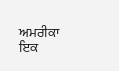ਅਮਰੀਕਾ ਇਕ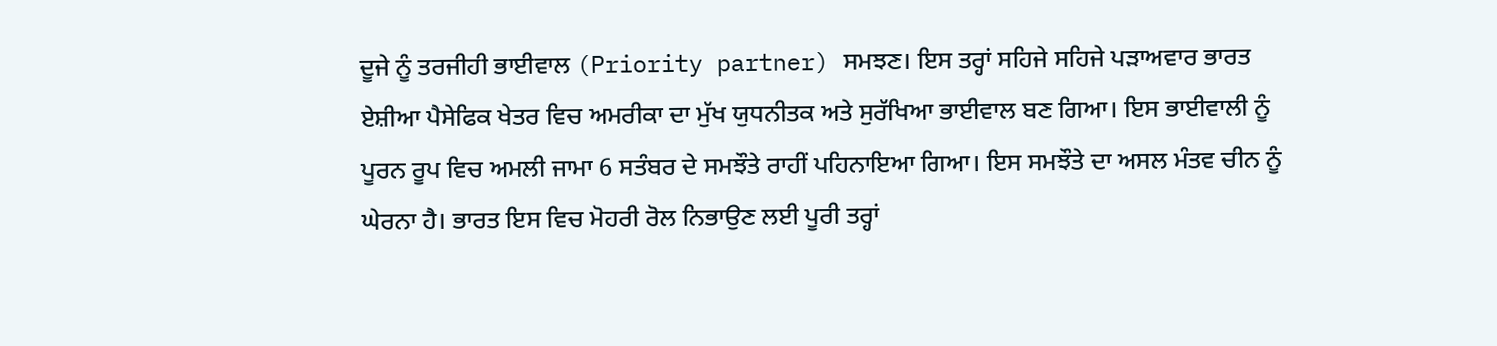ਦੂਜੇ ਨੂੰ ਤਰਜੀਹੀ ਭਾਈਵਾਲ (Priority partner) ਸਮਝਣ। ਇਸ ਤਰ੍ਹਾਂ ਸਹਿਜੇ ਸਹਿਜੇ ਪੜਾਅਵਾਰ ਭਾਰਤ ਏਸ਼ੀਆ ਪੈਸੇਫਿਕ ਖੇਤਰ ਵਿਚ ਅਮਰੀਕਾ ਦਾ ਮੁੱਖ ਯੁਧਨੀਤਕ ਅਤੇ ਸੁਰੱਖਿਆ ਭਾਈਵਾਲ ਬਣ ਗਿਆ। ਇਸ ਭਾਈਵਾਲੀ ਨੂੰ ਪੂਰਨ ਰੂਪ ਵਿਚ ਅਮਲੀ ਜਾਮਾ 6 ਸਤੰਬਰ ਦੇ ਸਮਝੌਤੇ ਰਾਹੀਂ ਪਹਿਨਾਇਆ ਗਿਆ। ਇਸ ਸਮਝੌਤੇ ਦਾ ਅਸਲ ਮੰਤਵ ਚੀਨ ਨੂੰ ਘੇਰਨਾ ਹੈ। ਭਾਰਤ ਇਸ ਵਿਚ ਮੋਹਰੀ ਰੋਲ ਨਿਭਾਉਣ ਲਈ ਪੂਰੀ ਤਰ੍ਹਾਂ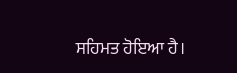ਸਹਿਮਤ ਹੋਇਆ ਹੈ।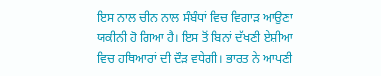ਇਸ ਨਾਲ ਚੀਨ ਨਾਲ ਸੰਬੰਧਾਂ ਵਿਚ ਵਿਗਾੜ ਆਉਣਾ ਯਕੀਨੀ ਹੋ ਗਿਆ ਹੈ। ਇਸ ਤੋਂ ਬਿਨਾਂ ਦੱਖਣੀ ਏਸ਼ੀਆ ਵਿਚ ਹਥਿਆਰਾਂ ਦੀ ਦੌੜ ਵਧੇਗੀ। ਭਾਰਤ ਨੇ ਆਪਣੀ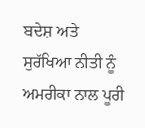ਬਦੇਸ਼ ਅਤੇ ਸੁਰੱਖਿਆ ਨੀਤੀ ਨੂੰ ਅਮਰੀਕਾ ਨਾਲ ਪੂਰੀ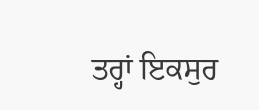ਤਰ੍ਹਾਂ ਇਕਸੁਰ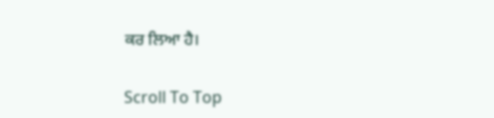ਕਰ ਲਿਆ ਹੈ।

Scroll To Top